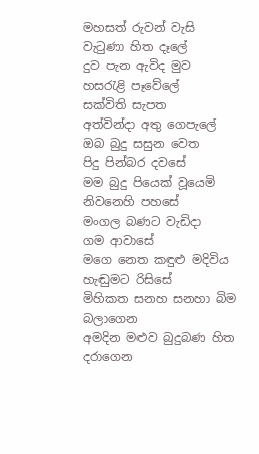මහසත් රුවන් වැසි
වැටුණා හිත දෑලේ
දුව පැන ඇවිද මුව
හසරැළි පෑවේලේ
සක්විති සැපත
අත්වින්දා අතු ගෙපැලේ
ඔබ බුදු සසුන වෙත
පිදු පින්බර දවසේ
මම බුදු පියෙක් වූයෙමි
නිවනෙහි පහසේ
මංගල බණට වැඩිදා
ගම ආවාසේ
මගෙ නෙත කඳුළු මදිවිය
හැඬුමට රිසිසේ
මිහිකත සනහ සනහා බිම
බලාගෙන
අමදින මළුව බුදුබණ හිත
දරාගෙන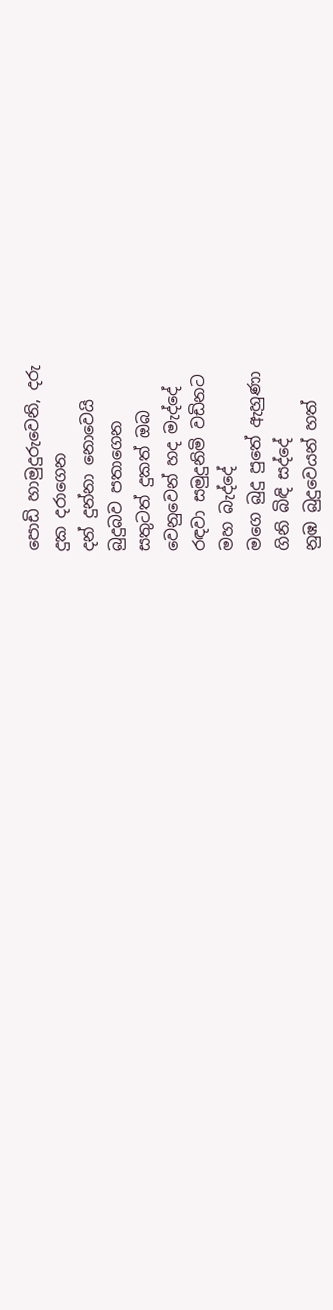පොඩි හාමුදුරුවෙනි, දරු
දුක දරාගෙන
දන් දුන්නා නොවෙයි
බුදුබව පතාගෙන
සතුටත් දුකත් ඔබ
වෙනුවෙන් හද මැද්දේ
රඳවා සමුදුනිමි වඩිනට
මහ බැද්දේ
මගෙ බුදු පුතේ ඇහුණා
ගිනි බිඳි සද්දේ
නුඹ බුදුවෙයන් හත්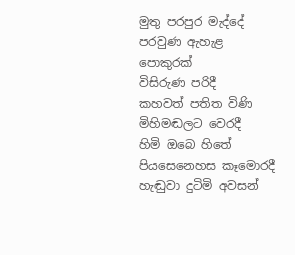මුතු පරපුර මැද්දේ
පරවුණ ඇහැළ පොකුරක්
විසිරුණ පරිදී
කහවත් පතිත විණි
මිහිමඬලට වෙරදී
හිමි ඔබෙ හිතේ පියසෙනෙහස කෑමොරදී
හැඬුවා දුටිමි අවසන්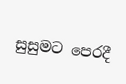සුසුමට පෙරදී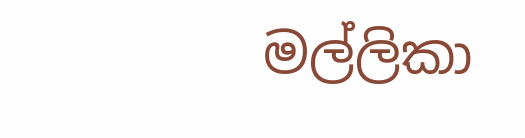මල්ලිකා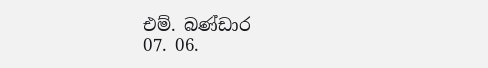එම්. බණ්ඩාර
07. 06.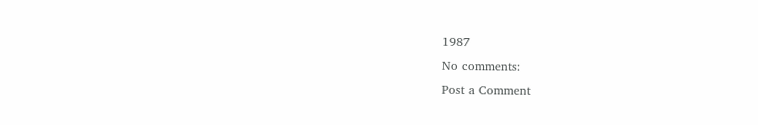1987
No comments:
Post a Comment